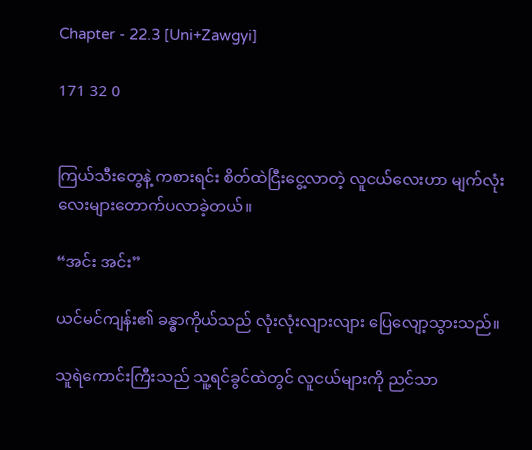Chapter - 22.3 [Uni+Zawgyi]

171 32 0


ကြယ်သီးတွေနဲ့ ကစားရင်း စိတ်ထဲငြီးငွေ့လာတဲ့ လူငယ်လေးဟာ မျက်လုံးလေးများတောက်ပလာခဲ့တယ်။

“အင်း အင်း”

ယင်မင်ကျန်း၏ ခန္ဓာကိုယ်သည် လုံးလုံးလျားလျား ပြေလျော့သွားသည်။

သူရဲကောင်းကြီးသည် သူ့ရင်ခွင်ထဲတွင် လူငယ်များကို ညင်သာ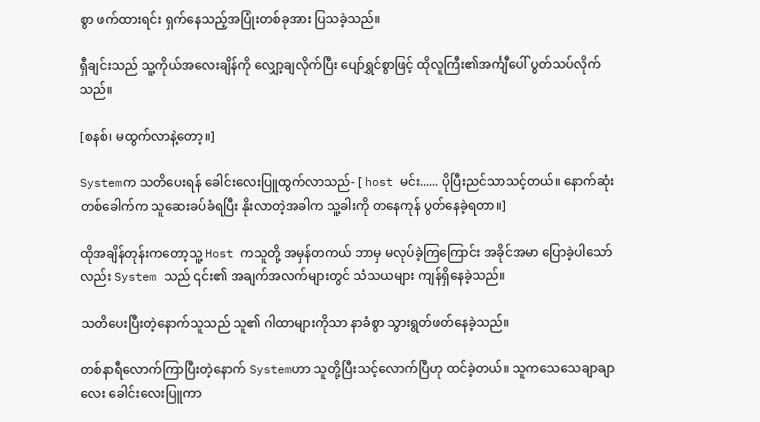စွာ ဖက်ထားရင်း ရှက်နေသည့်အပြုံးတစ်ခုအား ပြသခဲ့သည်။

ရှီချင်းသည် သူ့ကိုယ်အလေးချိန်ကို လျှော့ချလိုက်ပြီး ပျော်ရွှင်စွာဖြင့် ထိုလူကြီး၏အင်္ကျီပေါ် ပွတ်သပ်လိုက်သည်။

[စနစ်၊ မထွက်လာနဲ့တော့။]

Systemက သတိပေးရန် ခေါင်းလေးပြူထွက်လာသည်- [ host မင်း...... ပိုပြီးညင်သာသင့်တယ်။ နောက်ဆုံးတစ်ခေါက်က သူဆေးခပ်ခံရပြီး နိုးလာတဲ့အခါက သူ့ခါးကို တနေကုန် ပွတ်နေခဲ့ရတာ။]

ထိုအချိန်တုန်းကတော့သူ့ Host ကသူတို့ အမှန်တကယ် ဘာမှ မလုပ်ခဲ့ကြကြောင်း အခိုင်အမာ ပြောခဲ့ပါသော်လည်း System သည် ၎င်း၏ အချက်အလက်များတွင် သံသယများ ကျန်ရှိနေခဲ့သည်။

သတိပေးပြီးတဲ့နောက်သူသည် သူ၏ ဂါထာများကိုသာ နာခံစွာ သွားရွတ်ဖတ်နေခဲ့သည်။

တစ်နာရီလောက်ကြာပြီး‌တဲ့နောက် Systemဟာ သူတို့ပြီးသင့်လောက်ပြီဟု ထင်ခဲ့တယ်။ သူကသေသေချာချာလေး ခေါင်းလေးပြူကာ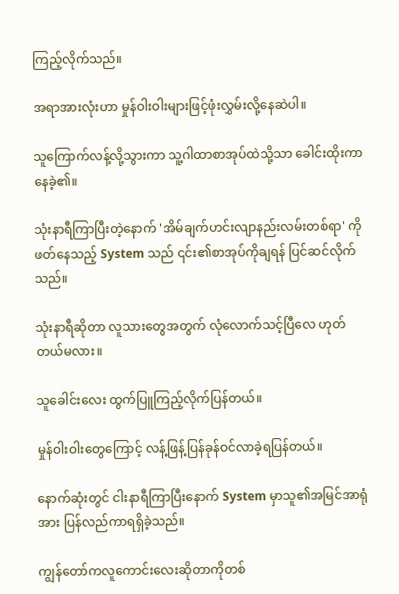ကြည့်လိုက်သည်။

အရာအားလုံးဟာ မှုန်ဝါးဝါးများဖြင့်ဖုံးလွှမ်းလို့နေဆဲပါ။

သူကြောက်လန့်လို့သွားကာ သူ့ဂါထာစာအုပ်ထဲသို့သာ ခေါင်းထိုးကာနေခဲ့၏။

သုံးနာရီကြာပြီးတဲ့နောက် 'အိမ်ချက်ဟင်းလျာနည်းလမ်းတစ်ရာ' ကိုဖတ်နေသည့် System သည် ၎င်း၏စာအုပ်ကိုချရန် ပြင်ဆင်လိုက်သည်။

သုံးနာရီဆိုတာ လူသားတွေအတွက် လုံလောက်သင့်ပြီလေ ဟုတ်တယ်မလား။

သူခေါင်းလေး ထွက်ပြူကြည့်လိုက်ပြန်တယ်။

မှုန်ဝါးဝါးတွေကြောင့် လန့်ဖြန့်ပြန်ခုန်ဝင်လာခဲ့ရပြန်တယ်။

နောက်ဆုံးတွင် ငါးနာရီကြာပြီးနောက် System မှာသူ၏အမြင်အာရုံအား ပြန်လည်ကာရရှိခဲ့သည်။

ကျွန်တော်ကလူကောင်းလေးဆိုတာကိုတစ်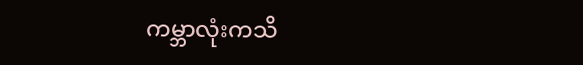ကမ္ဘာလုံးကသိ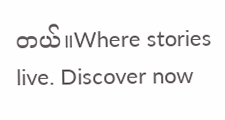တယ်။Where stories live. Discover now